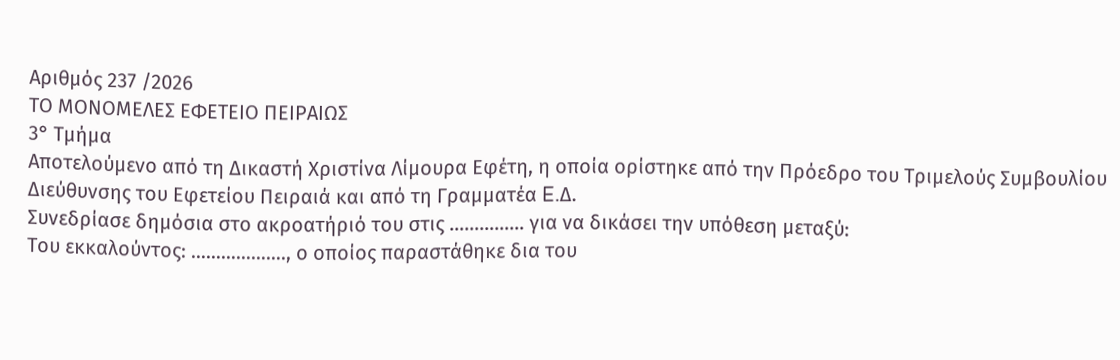Αριθμός 237 /2026
ΤΟ ΜΟΝΟΜΕΛΕΣ ΕΦΕΤΕΙΟ ΠΕΙΡΑΙΩΣ
3° Τμήμα
Αποτελούμενο από τη Δικαστή Χριστίνα Λίμουρα Εφέτη, η οποία ορίστηκε από την Πρόεδρο του Τριμελούς Συμβουλίου Διεύθυνσης του Εφετείου Πειραιά και από τη Γραμματέα E.Δ.
Συνεδρίασε δημόσια στο ακροατήριό του στις …………… για να δικάσει την υπόθεση μεταξύ:
Του εκκαλούντος: ………………., ο οποίος παραστάθηκε δια του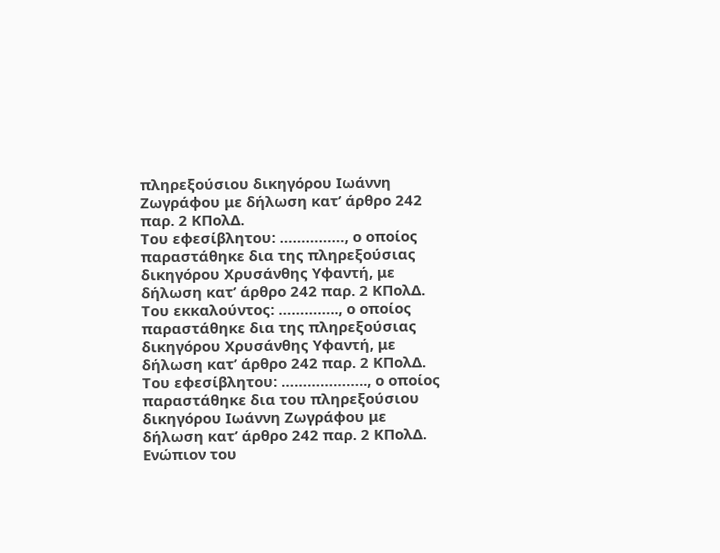πληρεξούσιου δικηγόρου Ιωάννη Ζωγράφου με δήλωση κατ’ άρθρο 242 παρ. 2 ΚΠολΔ.
Του εφεσίβλητου: ……………, ο οποίος παραστάθηκε δια της πληρεξούσιας δικηγόρου Χρυσάνθης Υφαντή, με δήλωση κατ’ άρθρο 242 παρ. 2 ΚΠολΔ.
Του εκκαλούντος: ………….., ο οποίος παραστάθηκε δια της πληρεξούσιας δικηγόρου Χρυσάνθης Υφαντή, με δήλωση κατ’ άρθρο 242 παρ. 2 ΚΠολΔ.
Του εφεσίβλητου: ……………….., ο οποίος παραστάθηκε δια του πληρεξούσιου δικηγόρου Ιωάννη Ζωγράφου με δήλωση κατ’ άρθρο 242 παρ. 2 ΚΠολΔ.
Ενώπιον του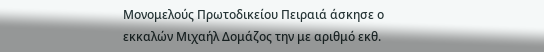Μονομελούς Πρωτοδικείου Πειραιά άσκησε ο εκκαλών Μιχαήλ Δομάζος την με αριθμό εκθ.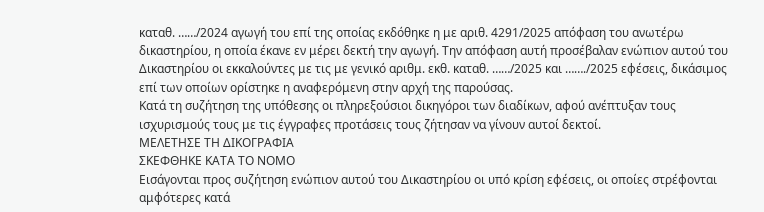καταθ. ……/2024 αγωγή του επί της οποίας εκδόθηκε η με αριθ. 4291/2025 απόφαση του ανωτέρω δικαστηρίου, η οποία έκανε εν μέρει δεκτή την αγωγή. Την απόφαση αυτή προσέβαλαν ενώπιον αυτού του Δικαστηρίου οι εκκαλούντες με τις με γενικό αριθμ. εκθ. καταθ. ……/2025 και ……./2025 εφέσεις, δικάσιμος επί των οποίων ορίστηκε η αναφερόμενη στην αρχή της παρούσας.
Κατά τη συζήτηση της υπόθεσης οι πληρεξούσιοι δικηγόροι των διαδίκων, αφού ανέπτυξαν τους ισχυρισμούς τους με τις έγγραφες προτάσεις τους ζήτησαν να γίνουν αυτοί δεκτοί.
ΜΕΛΕΤΗΣΕ ΤΗ ΔΙΚΟΓΡΑΦΙΑ
ΣΚΕΦΘΗΚΕ ΚΑΤΑ ΤΟ ΝΟΜΟ
Εισάγονται προς συζήτηση ενώπιον αυτού του Δικαστηρίου οι υπό κρίση εφέσεις, οι οποίες στρέφονται αμφότερες κατά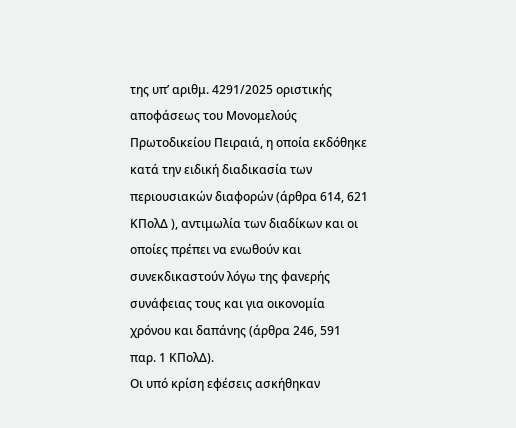της υπ’ αριθμ. 4291/2025 οριστικής αποφάσεως του Μονομελούς Πρωτοδικείου Πειραιά, η οποία εκδόθηκε κατά την ειδική διαδικασία των περιουσιακών διαφορών (άρθρα 614, 621 ΚΠολΔ ), αντιμωλία των διαδίκων και οι οποίες πρέπει να ενωθούν και συνεκδικαστούν λόγω της φανερής συνάφειας τους και για οικονομία χρόνου και δαπάνης (άρθρα 246, 591 παρ. 1 ΚΠολΔ).
Οι υπό κρίση εφέσεις ασκήθηκαν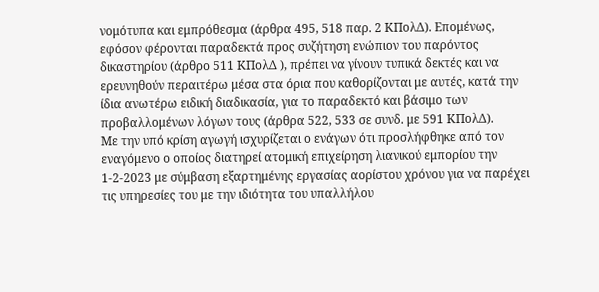νομότυπα και εμπρόθεσμα (άρθρα 495, 518 παρ. 2 ΚΠολΔ). Επομένως, εφόσον φέρονται παραδεκτά προς συζήτηση ενώπιον του παρόντος δικαστηρίου (άρθρο 511 ΚΠολΔ ), πρέπει να γίνουν τυπικά δεκτές και να ερευνηθούν περαιτέρω μέσα στα όρια που καθορίζονται με αυτές, κατά την ίδια ανωτέρω ειδική διαδικασία, για το παραδεκτό και βάσιμο των προβαλλομένων λόγων τους (άρθρα 522, 533 σε συνδ. με 591 ΚΠολΔ).
Με την υπό κρίση αγωγή ισχυρίζεται ο ενάγων ότι προσλήφθηκε από τον εναγόμενο ο οποίος διατηρεί ατομική επιχείρηση λιανικού εμπορίου την 1-2-2023 με σύμβαση εξαρτημένης εργασίας αορίστου χρόνου για να παρέχει τις υπηρεσίες του με την ιδιότητα του υπαλλήλου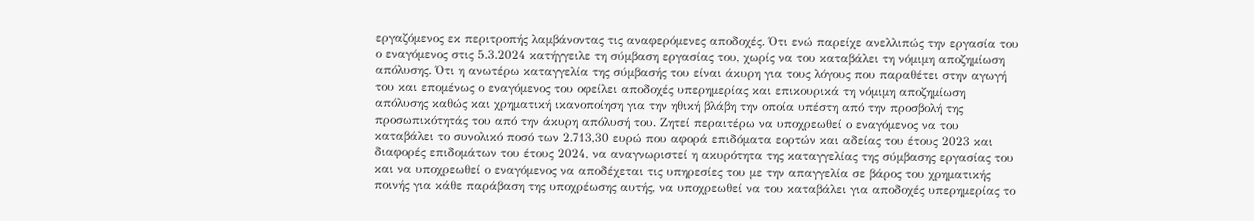εργαζόμενος εκ περιτροπής λαμβάνοντας τις αναφερόμενες αποδοχές. Ότι ενώ παρείχε ανελλιπώς την εργασία του ο εναγόμενος στις 5.3.2024 κατήγγειλε τη σύμβαση εργασίας του, χωρίς να του καταβάλει τη νόμιμη αποζημίωση απόλυσης. Ότι η ανωτέρω καταγγελία της σύμβασής του είναι άκυρη για τους λόγους που παραθέτει στην αγωγή του και επομένως ο εναγόμενος του οφείλει αποδοχές υπερημερίας και επικουρικά τη νόμιμη αποζημίωση απόλυσης καθώς και χρηματική ικανοποίηση για την ηθική βλάβη την οποία υπέστη από την προσβολή της προσωπικότητάς του από την άκυρη απόλυσή του. Ζητεί περαιτέρω να υποχρεωθεί ο εναγόμενος να του καταβάλει το συνολικό ποσό των 2.713,30 ευρώ που αφορά επιδόματα εορτών και αδείας του έτους 2023 και διαφορές επιδομάτων του έτους 2024, να αναγνωριστεί η ακυρότητα της καταγγελίας της σύμβασης εργασίας του και να υποχρεωθεί ο εναγόμενος να αποδέχεται τις υπηρεσίες του με την απαγγελία σε βάρος του χρηματικής ποινής για κάθε παράβαση της υποχρέωσης αυτής, να υποχρεωθεί να του καταβάλει για αποδοχές υπερημερίας το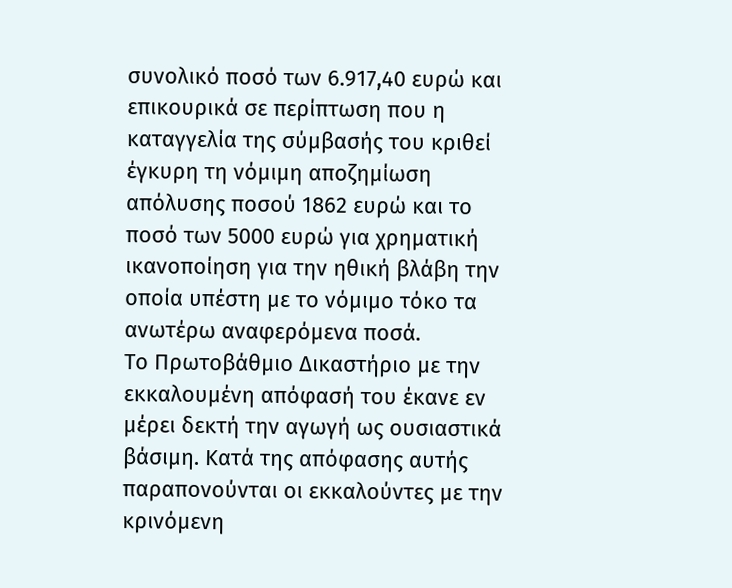συνολικό ποσό των 6.917,40 ευρώ και επικουρικά σε περίπτωση που η καταγγελία της σύμβασής του κριθεί έγκυρη τη νόμιμη αποζημίωση απόλυσης ποσού 1862 ευρώ και το ποσό των 5000 ευρώ για χρηματική ικανοποίηση για την ηθική βλάβη την οποία υπέστη με το νόμιμο τόκο τα ανωτέρω αναφερόμενα ποσά.
Το Πρωτοβάθμιο Δικαστήριο με την εκκαλουμένη απόφασή του έκανε εν μέρει δεκτή την αγωγή ως ουσιαστικά βάσιμη. Κατά της απόφασης αυτής παραπονούνται οι εκκαλούντες με την κρινόμενη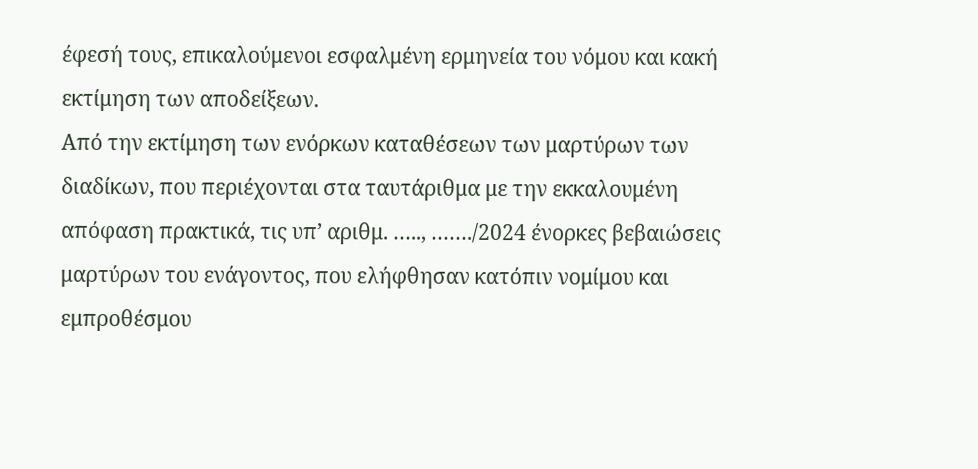έφεσή τους, επικαλούμενοι εσφαλμένη ερμηνεία του νόμου και κακή εκτίμηση των αποδείξεων.
Από την εκτίμηση των ενόρκων καταθέσεων των μαρτύρων των διαδίκων, που περιέχονται στα ταυτάριθμα με την εκκαλουμένη απόφαση πρακτικά, τις υπ’ αριθμ. ….., ……./2024 ένορκες βεβαιώσεις μαρτύρων του ενάγοντος, που ελήφθησαν κατόπιν νομίμου και εμπροθέσμου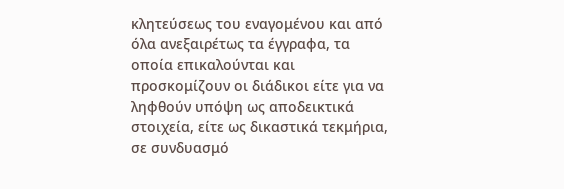κλητεύσεως του εναγομένου και από όλα ανεξαιρέτως τα έγγραφα, τα οποία επικαλούνται και προσκομίζουν οι διάδικοι είτε για να ληφθούν υπόψη ως αποδεικτικά στοιχεία, είτε ως δικαστικά τεκμήρια, σε συνδυασμό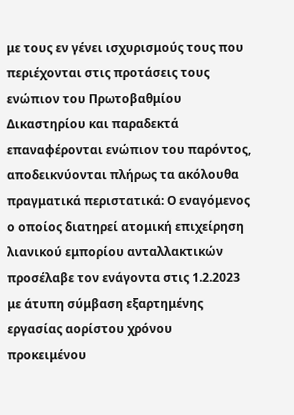με τους εν γένει ισχυρισμούς τους που περιέχονται στις προτάσεις τους ενώπιον του Πρωτοβαθμίου Δικαστηρίου και παραδεκτά επαναφέρονται ενώπιον του παρόντος, αποδεικνύονται πλήρως τα ακόλουθα πραγματικά περιστατικά: Ο εναγόμενος ο οποίος διατηρεί ατομική επιχείρηση λιανικού εμπορίου ανταλλακτικών προσέλαβε τον ενάγοντα στις 1.2.2023 με άτυπη σύμβαση εξαρτημένης εργασίας αορίστου χρόνου προκειμένου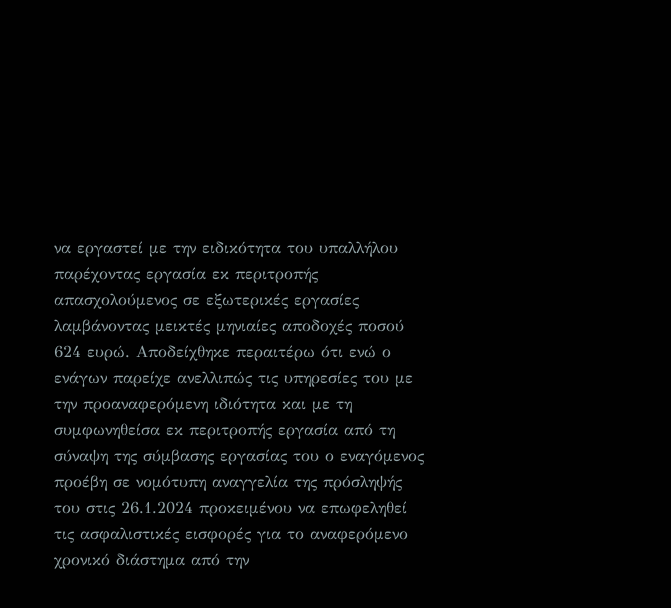να εργαστεί με την ειδικότητα του υπαλλήλου παρέχοντας εργασία εκ περιτροπής απασχολούμενος σε εξωτερικές εργασίες λαμβάνοντας μεικτές μηνιαίες αποδοχές ποσού 624 ευρώ. Αποδείχθηκε περαιτέρω ότι ενώ ο ενάγων παρείχε ανελλιπώς τις υπηρεσίες του με την προαναφερόμενη ιδιότητα και με τη συμφωνηθείσα εκ περιτροπής εργασία από τη σύναψη της σύμβασης εργασίας του ο εναγόμενος προέβη σε νομότυπη αναγγελία της πρόσληψής του στις 26.1.2024 προκειμένου να επωφεληθεί τις ασφαλιστικές εισφορές για το αναφερόμενο χρονικό διάστημα από την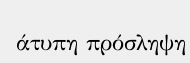άτυπη πρόσληψη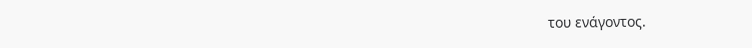του ενάγοντος.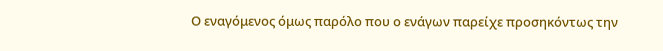Ο εναγόμενος όμως παρόλο που ο ενάγων παρείχε προσηκόντως την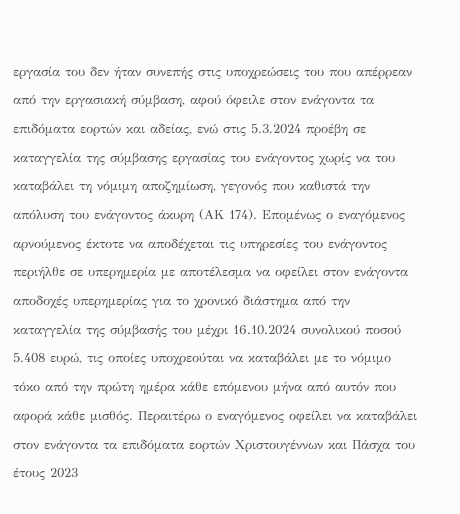εργασία του δεν ήταν συνεπής στις υποχρεώσεις του που απέρρεαν από την εργασιακή σύμβαση, αφού όφειλε στον ενάγοντα τα επιδόματα εορτών και αδείας, ενώ στις 5.3.2024 προέβη σε καταγγελία της σύμβασης εργασίας του ενάγοντος χωρίς να του καταβάλει τη νόμιμη αποζημίωση, γεγονός που καθιστά την απόλυση του ενάγοντος άκυρη (ΑΚ 174). Επομένως ο εναγόμενος αρνούμενος έκτοτε να αποδέχεται τις υπηρεσίες του ενάγοντος περιήλθε σε υπερημερία με αποτέλεσμα να οφείλει στον ενάγοντα αποδοχές υπερημερίας για το χρονικό διάστημα από την καταγγελία της σύμβασής του μέχρι 16.10.2024 συνολικού ποσού 5.408 ευρώ, τις οποίες υποχρεούται να καταβάλει με το νόμιμο τόκο από την πρώτη ημέρα κάθε επόμενου μήνα από αυτόν που αφορά κάθε μισθός. Περαιτέρω ο εναγόμενος οφείλει να καταβάλει στον ενάγοντα τα επιδόματα εορτών Χριστουγέννων και Πάσχα του έτους 2023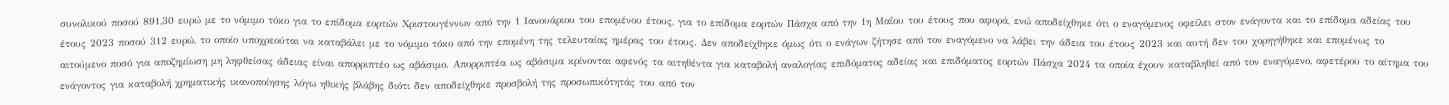συνολικού ποσού 891,30 ευρώ με το νόμιμο τόκο για το επίδομα εορτών Χριστουγέννων από την 1 Ιανουάριου του επομένου έτους, για το επίδομα εορτών Πάσχα από την 1η Μαΐου του έτους που αφορά, ενώ αποδείχθηκε ότι ο εναγόμενος οφείλει στον ενάγοντα και το επίδομα αδείας του έτους 2023 ποσού 312 ευρώ, το οποίο υποχρεούται να καταβάλει με το νόμιμο τόκο από την επομένη της τελευταίας ημέρας του έτους. Δεν αποδείχθηκε όμως ότι ο ενάγων ζήτησε από τον εναγόμενο να λάβει την άδεια του έτους 2023 και αυτή δεν του χορηγήθηκε και επομένως το αιτούμενο ποσό για αποζημίωση μη ληφθείσας άδειας είναι απορριπτέο ως αβάσιμο. Απορριπτέα ως αβάσιμα κρίνονται αφενός τα αιτηθέντα για καταβολή αναλογίας επιδόματος αδείας και επιδόματος εορτών Πάσχα 2024 τα οποία έχουν καταβληθεί από τον εναγόμενο, αφετέρου το αίτημα του ενάγοντος για καταβολή χρηματικής ικανοποίησης λόγω ηθικής βλάβης διότι δεν αποδείχθηκε προσβολή της προσωπικότητάς του από τον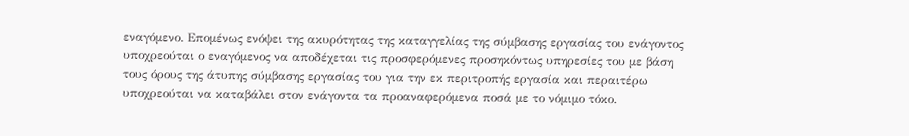εναγόμενο. Επομένως ενόψει της ακυρότητας της καταγγελίας της σύμβασης εργασίας του ενάγοντος υποχρεούται ο εναγόμενος να αποδέχεται τις προσφερόμενες προσηκόντως υπηρεσίες του με βάση τους όρους της άτυπης σύμβασης εργασίας του για την εκ περιτροπής εργασία και περαιτέρω υποχρεούται να καταβάλει στον ενάγοντα τα προαναφερόμενα ποσά με το νόμιμο τόκο.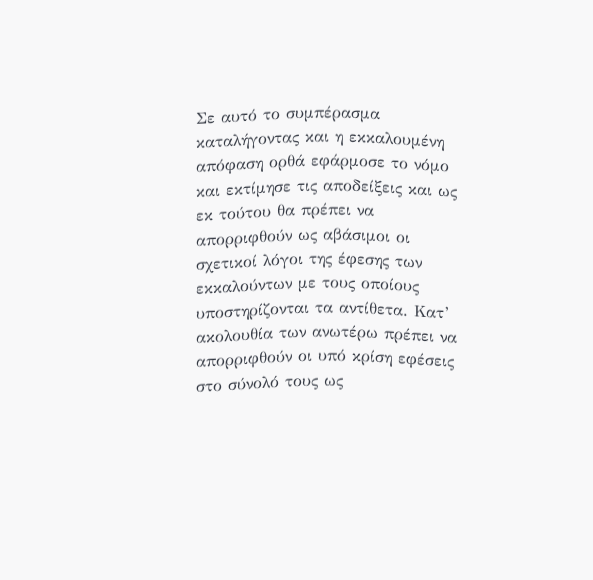Σε αυτό το συμπέρασμα καταλήγοντας και η εκκαλουμένη απόφαση ορθά εφάρμοσε το νόμο και εκτίμησε τις αποδείξεις και ως εκ τούτου θα πρέπει να απορριφθούν ως αβάσιμοι οι σχετικοί λόγοι της έφεσης των εκκαλούντων με τους οποίους υποστηρίζονται τα αντίθετα. Κατ’ ακολουθία των ανωτέρω πρέπει να απορριφθούν οι υπό κρίση εφέσεις στο σύνολό τους ως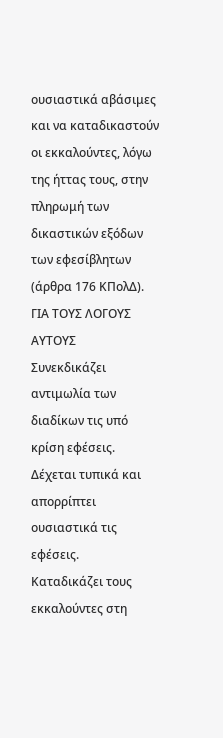ουσιαστικά αβάσιμες και να καταδικαστούν οι εκκαλούντες, λόγω της ήττας τους, στην πληρωμή των δικαστικών εξόδων των εφεσίβλητων (άρθρα 176 ΚΠολΔ).
ΓΙΑ ΤΟΥΣ ΛΟΓΟΥΣ ΑΥΤΟΥΣ
Συνεκδικάζει αντιμωλία των διαδίκων τις υπό κρίση εφέσεις.
Δέχεται τυπικά και απορρίπτει ουσιαστικά τις εφέσεις.
Καταδικάζει τους εκκαλούντες στη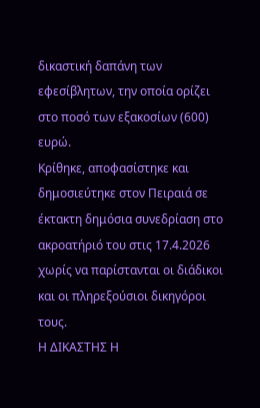δικαστική δαπάνη των εφεσίβλητων, την οποία ορίζει στο ποσό των εξακοσίων (600) ευρώ.
Κρίθηκε, αποφασίστηκε και δημοσιεύτηκε στον Πειραιά σε έκτακτη δημόσια συνεδρίαση στο ακροατήριό του στις 17.4.2026 χωρίς να παρίστανται οι διάδικοι και οι πληρεξούσιοι δικηγόροι τους.
Η ΔΙΚΑΣΤΗΣ Η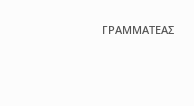ΓΡΑΜΜΑΤΕΑΣ